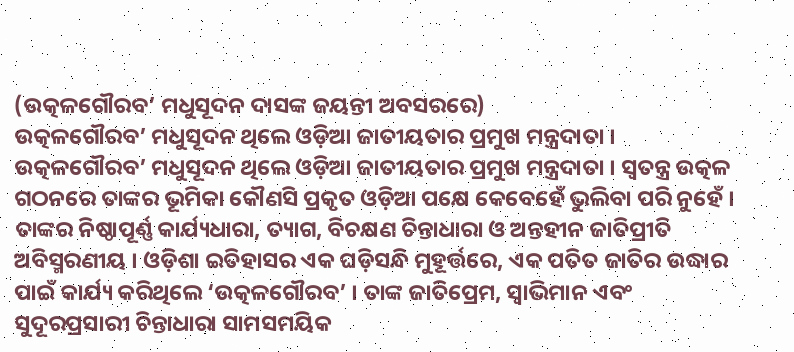(ଉତ୍କଳଗୌରବ’ ମଧୁସୂଦନ ଦାସଙ୍କ ଜୟନ୍ତୀ ଅବସରରେ)
ଉତ୍କଳଗୌରବ’ ମଧୁସୂଦନ ଥିଲେ ଓଡ଼ିଆ ଜାତୀୟତାର ପ୍ରମୁଖ ମନ୍ତ୍ରଦାତା । ଉତ୍କଳଗୌରବ’ ମଧୁସୂଦନ ଥିଲେ ଓଡ଼ିଆ ଜାତୀୟତାର ପ୍ରମୁଖ ମନ୍ତ୍ରଦାତା । ସ୍ୱତନ୍ତ୍ର ଉତ୍କଳ ଗଠନରେ ତାଙ୍କର ଭୂମିକା କୌଣସି ପ୍ରକୃତ ଓଡ଼ିଆ ପକ୍ଷେ କେବେହେଁ ଭୁଲିବା ପରି ନୁହେଁ । ତାଙ୍କର ନିଷ୍ଠାପୂର୍ଣ୍ଣ କାର୍ଯ୍ୟଧାରା, ତ୍ୟାଗ, ବିଚକ୍ଷଣ ଚିନ୍ତାଧାରା ଓ ଅନ୍ତହୀନ ଜାତିପ୍ରୀତି ଅବିସ୍ମରଣୀୟ । ଓଡ଼ିଶା ଇତିହାସର ଏକ ଘଡ଼ିସନ୍ଧି ମୁହୂର୍ତ୍ତରେ, ଏକ ପତିତ ଜାତିର ଉଦ୍ଧାର ପାଇଁ କାର୍ଯ୍ୟ କରିଥିଲେ ‘ଉତ୍କଳଗୌରବ’ । ତାଙ୍କ ଜାତିପ୍ରେମ, ସ୍ୱାଭିମାନ ଏବଂ ସୁଦୂରପ୍ରସାରୀ ଚିନ୍ତାଧାରା ସାମସମୟିକ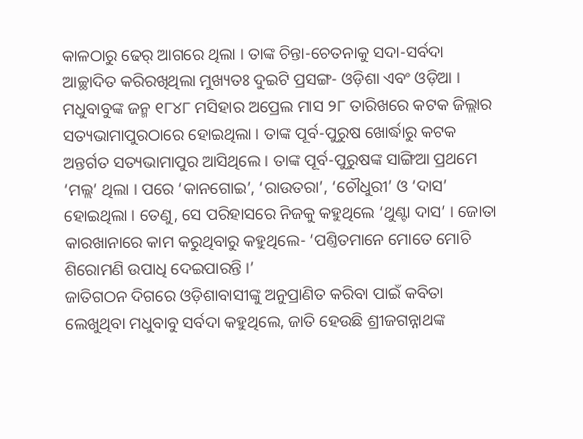କାଳଠାରୁ ଢେର୍ ଆଗରେ ଥିଲା । ତାଙ୍କ ଚିନ୍ତା-ଚେତନାକୁ ସଦା-ସର୍ବଦା ଆଚ୍ଛାଦିତ କରିରଖିଥିଲା ମୁଖ୍ୟତଃ ଦୁଇଟି ପ୍ରସଙ୍ଗ- ଓଡ଼ିଶା ଏବଂ ଓଡ଼ିଆ ।
ମଧୁବାବୁଙ୍କ ଜନ୍ମ ୧୮୪୮ ମସିହାର ଅପ୍ରେଲ ମାସ ୨୮ ତାରିଖରେ କଟକ ଜିଲ୍ଲାର ସତ୍ୟଭାମାପୁରଠାରେ ହୋଇଥିଲା । ତାଙ୍କ ପୂର୍ବ-ପୁରୁଷ ଖୋର୍ଦ୍ଧାରୁ କଟକ ଅନ୍ତର୍ଗତ ସତ୍ୟଭାମାପୁର ଆସିଥିଲେ । ତାଙ୍କ ପୂର୍ବ-ପୁରୁଷଙ୍କ ସାଙ୍ଗିଆ ପ୍ରଥମେ ‘ମଲ୍ଲ’ ଥିଲା । ପରେ ‘କାନଗୋଇ’, ‘ରାଉତରା’, ‘ଚୌଧୁରୀ’ ଓ ‘ଦାସ’ ହୋଇଥିଲା । ତେଣୁ, ସେ ପରିହାସରେ ନିଜକୁ କହୁଥିଲେ ‘ଥୁଣ୍ଟା ଦାସ’ । ଜୋତା କାରଖାନାରେ କାମ କରୁଥିବାରୁ କହୁଥିଲେ- ‘ପଣ୍ତିତମାନେ ମୋତେ ମୋଚି ଶିରୋମଣି ଉପାଧି ଦେଇପାରନ୍ତି ।’
ଜାତିଗଠନ ଦିଗରେ ଓଡ଼ିଶାବାସୀଙ୍କୁ ଅନୁପ୍ରାଣିତ କରିବା ପାଇଁ କବିତା ଲେଖୁଥିବା ମଧୁବାବୁ ସର୍ବଦା କହୁଥିଲେ, ଜାତି ହେଉଛି ଶ୍ରୀଜଗନ୍ନାଥଙ୍କ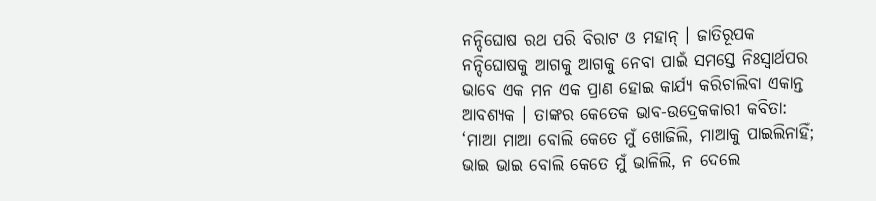ନନ୍ଦିଘୋଷ ରଥ ପରି ବିରାଟ ଓ ମହାନ୍ । ଜାତିରୂପକ ନନ୍ଦିଘୋଷକୁ ଆଗକୁ ଆଗକୁ ନେବା ପାଇଁ ସମସ୍ତେ ନିଃସ୍ୱାର୍ଥପର ଭାବେ ଏକ ମନ ଏକ ପ୍ରାଣ ହୋଇ କାର୍ଯ୍ୟ କରିଚାଲିବା ଏକାନ୍ତ ଆବଶ୍ୟକ । ତାଙ୍କର କେତେକ ଭାବ-ଉଦ୍ରେକକାରୀ କବିତା: ‘ମାଆ ମାଆ ବୋଲି କେତେ ମୁଁ ଖୋଜିଲି, ମାଆକୁ ପାଇଲିନାହିଁ; ଭାଇ ଭାଇ ବୋଲି କେତେ ମୁଁ ଭାଳିଲି, ନ ଦେଲେ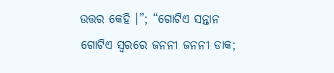ଉତ୍ତର କେହି ।”; “ଗୋଟିଏ ସନ୍ତାନ ଗୋଟିଏ ସ୍ୱରରେ ଜନନୀ ଜନନୀ ଡାକ;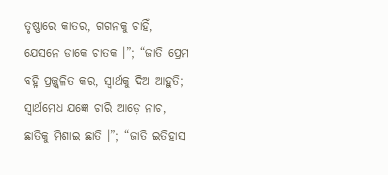ତୃଷ୍ଣାରେ କାତର, ଗଗନକୁ ଚାହିଁ, ଯେସନେ ଡାକେ ଚାତକ ।”; “ଜାତି ପ୍ରେମ ବହ୍ନି ପ୍ରଜ୍ଜ୍ୱଳିତ କର, ସ୍ୱାର୍ଥକୁ ଦିଅ ଆହୁତି; ସ୍ୱାର୍ଥମେଧ ଯଜ୍ଞେ ଚାରି ଆଡ଼େ ନାଚ, ଛାତିକୁ ମିଶାଇ ଛାତି ।”; “ଜାତି ଇତିହାସ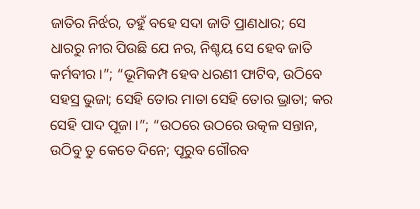ଜାତିର ନିର୍ଝର, ତହୁଁ ବହେ ସଦା ଜାତି ପ୍ରାଣଧାର; ସେ ଧାରରୁ ନୀର ପିଉଛି ଯେ ନର, ନିଶ୍ଚୟ ସେ ହେବ ଜାତି କର୍ମବୀର ।”; “ଭୂମିକମ୍ପ ହେବ ଧରଣୀ ଫାଟିବ, ଉଠିବେ ସହସ୍ର ଭୁଜା; ସେହି ତୋର ମାତା ସେହି ତୋର ଭ୍ରାତା; କର ସେହି ପାଦ ପୂଜା ।”; “ଉଠରେ ଉଠରେ ଉତ୍କଳ ସନ୍ତାନ, ଉଠିବୁ ତୁ କେତେ ଦିନେ; ପୂରୁବ ଗୌରବ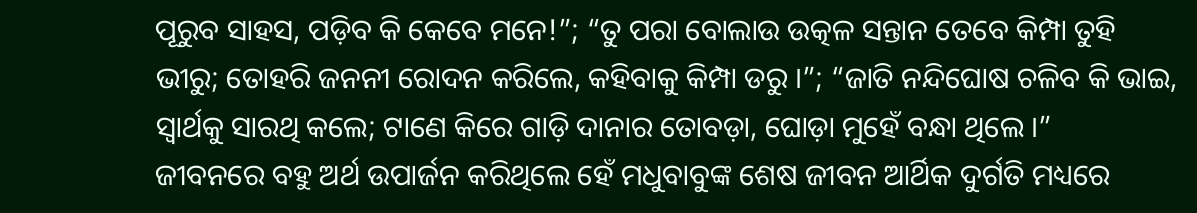ପୂରୁବ ସାହସ, ପଡ଼ିବ କି କେବେ ମନେ!”; “ତୁ ପରା ବୋଲାଉ ଉତ୍କଳ ସନ୍ତାନ ତେବେ କିମ୍ପା ତୁହି ଭୀରୁ; ତୋହରି ଜନନୀ ରୋଦନ କରିଲେ, କହିବାକୁ କିମ୍ପା ଡରୁ ।”; “ଜାତି ନନ୍ଦିଘୋଷ ଚଳିବ କି ଭାଇ, ସ୍ୱାର୍ଥକୁ ସାରଥି କଲେ; ଟାଣେ କିରେ ଗାଡ଼ି ଦାନାର ତୋବଡ଼ା, ଘୋଡ଼ା ମୁହେଁ ବନ୍ଧା ଥିଲେ ।”
ଜୀବନରେ ବହୁ ଅର୍ଥ ଉପାର୍ଜନ କରିଥିଲେ ହେଁ ମଧୁବାବୁଙ୍କ ଶେଷ ଜୀବନ ଆର୍ଥିକ ଦୁର୍ଗତି ମଧ୍ୟରେ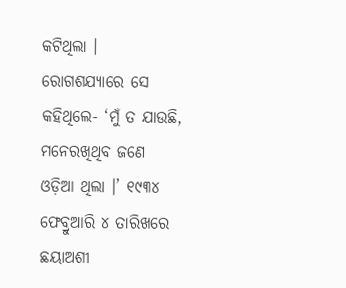କଟିଥିଲା । ରୋଗଶଯ୍ୟାରେ ସେ କହିଥିଲେ- ‘ମୁଁ ତ ଯାଉଛି, ମନେରଖିଥିବ ଜଣେ ଓଡ଼ିଆ ଥିଲା ।’ ୧୯୩୪ ଫେବ୍ରୁଆରି ୪ ତାରିଖରେ ଛୟାଅଶୀ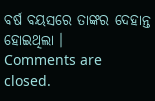ବର୍ଷ ବୟସରେ ତାଙ୍କର ଦେହାନ୍ତ ହୋଇଥିଲା ।
Comments are closed.